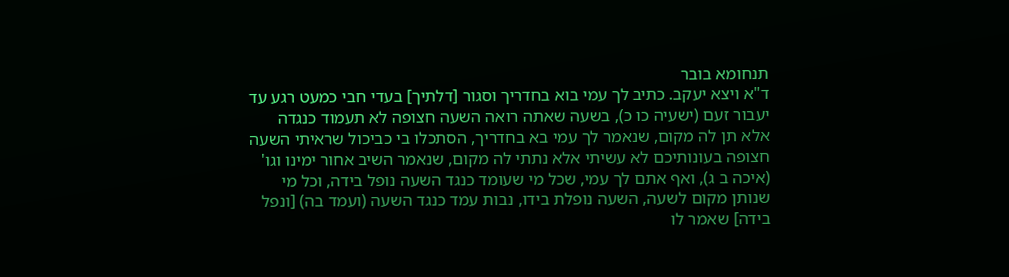תנחומא בובר
ד"א ויצא יעקב. כתיב לך עמי בוא בחדריך וסגור [דלתיך] בעדי חבי כמעט רגע עד יעבור זעם (ישעיה כו כ), בשעה שאתה רואה השעה חצופה לא תעמוד כנגדה אלא תן לה מקום, שנאמר לך עמי בא בחדריך, הסתכלו בי כביכול שראיתי השעה חצופה בעונותיכם לא עשיתי אלא נתתי לה מקום, שנאמר השיב אחור ימינו וגו' (איכה ב ג), ואף אתם לך עמי, שכל מי שעומד כנגד השעה נופל בידה, וכל מי שנותן מקום לשעה, השעה נופלת בידו, נבות עמד כנגד השעה (ועמד בה) [ונפל בידה] שאמר לו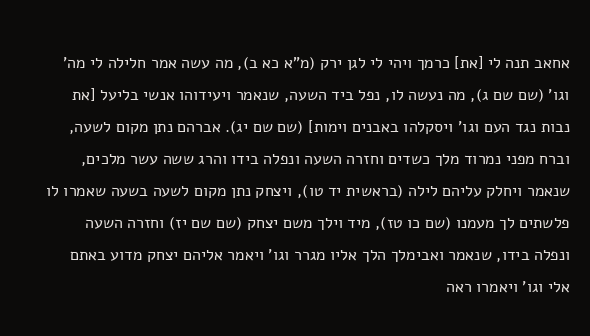אחאב תנה לי [את] כרמך ויהי לי לגן ירק (מ"א כא ב), מה עשה אמר חלילה לי מה' וגו' (שם שם ג), מה נעשה לו, נפל ביד השעה, שנאמר ויעידוהו אנשי בליעל [את נבות נגד העם וגו' ויסקלהו באבנים וימות] (שם שם יג). אברהם נתן מקום לשעה, וברח מפני נמרוד מלך כשדים וחזרה השעה ונפלה בידו והרג ששה עשר מלכים, שנאמר ויחלק עליהם לילה (בראשית יד טו), ויצחק נתן מקום לשעה בשעה שאמרו לו פלשתים לך מעמנו (שם כו טז), מיד וילך משם יצחק (שם שם יז) וחזרה השעה ונפלה בידו, שנאמר ואבימלך הלך אליו מגרר וגו' ויאמר אליהם יצחק מדוע באתם אלי וגו' ויאמרו ראה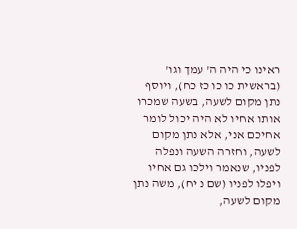ראינו כי היה ה' עמך וגו' (בראשית כו כו כז כח), ויוסף נתן מקום לשעה, בשעה שמכרו אותו אחיו לא היה יכול לומר אחיכם אני, אלא נתן מקום לשעה, וחזרה השעה ונפלה לפניו, שנאמר וילכו גם אחיו ויפלו לפניו (שם נ יח), משה נתן מקום לשעה,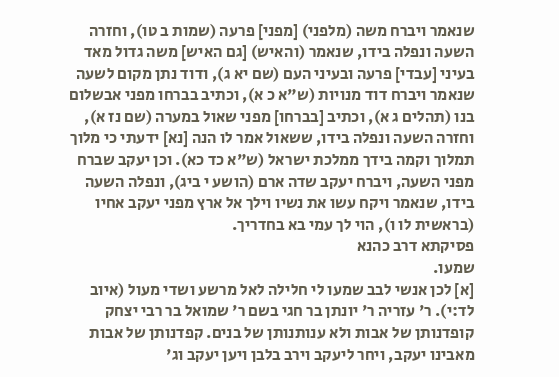שנאמר ויברח משה (מלפני) [מפני] פרעה (שמות ב טו), וחזרה השעה ונפלה בידו, שנאמר (והאיש) [גם האיש] משה גדול מאד בעיני [עבדי] פרעה ובעיני העם (שם יא ג), ודוד נתן מקום לשעה שנאמר ויברח דוד מנויות (ש"א כ א), וכתיב בברחו מפני אבשלום בנו (תהלים ג א), וכתיב [בברחו] מפני שאול במערה (שם נז א), וחזרה השעה ונפלה בידו, ששאול אמר לו הנה [נא] ידעתי כי מלוך תמלוך וקמה בידך ממלכת ישראל (ש"א כד כא). וכן יעקב שברח מפני השעה, ויברח יעקב שדה ארם (הושע י ביג), ונפלה השעה בידו, שנאמר ויקח עשו את נשיו וילך אל ארץ מפני יעקב אחיו (בראשית לו ו), הוי לך עמי בא בחדריך.
פסיקתא דרב כהנא
שמעו.
[א] לכן אנשי לבב שמעו לי חלילה לאל מרשע ושדי מעול (איוב לד:י). ר' עזריה ר' יונתן בר חגי בשם ר' שמואל בר רבי יצחק קופדנותן של אבות ולא ענותנותן של בנים. קפדנותן של אבות מאבינו יעקב, ויחר ליעקב וירב בלבן ויען יעקב וג'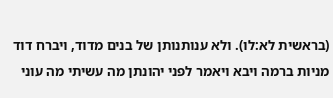(בראשית לא:לו). ולא ענותנותן של בנים מדוד, ויברח דוד מניות ברמה ויבא ויאמר לפני יהונתן מה עשיתי מה עוני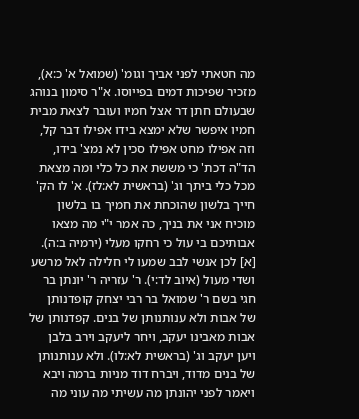מה חטאתי לפני אביך וגומ' (שמואל א' כ:א), מזכיר שפיכות דמים בפייוסו. א"ר סימון בנוהג שבעולם חתן דר אצל חמיו ועובר לצאת מבית חמיו איפשר שלא ימצא בידו אפילו דבר קל, וזה אפילו מחט אפילו סכין לא נמצ' בידו, הד"ה דכת' כי מששת את כל כלי ומה מצאת מכל כלי ביתך וג' (בראשית לא:לז). א' לו הק' חייך בלשון שהוכחת את חמיך בו בלשון מוכיח אני את בניך, כה אמר י"י מה מצאו אבותיכם בי עול כי רחקו מעלי (ירמיה ב:ה).
[א] לכן אנשי לבב שמעו לי חלילה לאל מרשע ושדי מעול (איוב לד:י). ר' עזריה ר' יונתן בר חגי בשם ר' שמואל בר רבי יצחק קופדנותן של אבות ולא ענותנותן של בנים. קפדנותן של אבות מאבינו יעקב, ויחר ליעקב וירב בלבן ויען יעקב וג' (בראשית לא:לו). ולא ענותנותן של בנים מדוד, ויברח דוד מניות ברמה ויבא ויאמר לפני יהונתן מה עשיתי מה עוני מה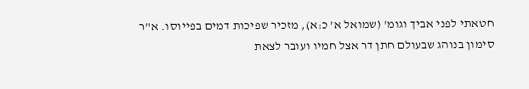חטאתי לפני אביך וגומ' (שמואל א' כ:א), מזכיר שפיכות דמים בפייוסו. א"ר סימון בנוהג שבעולם חתן דר אצל חמיו ועובר לצאת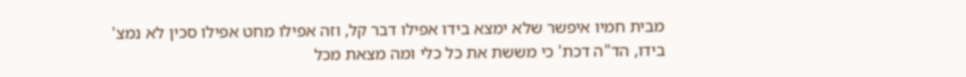מבית חמיו איפשר שלא ימצא בידו אפילו דבר קל, וזה אפילו מחט אפילו סכין לא נמצ' בידו, הד"ה דכת' כי מששת את כל כלי ומה מצאת מכל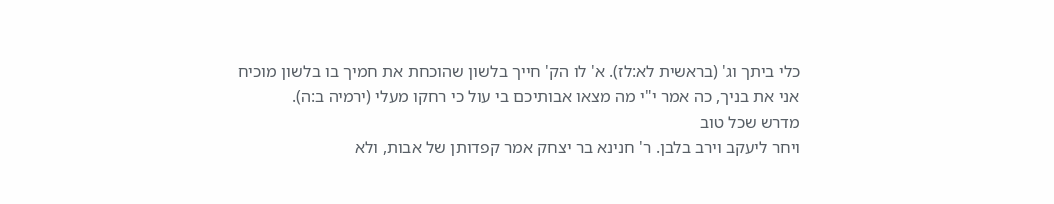כלי ביתך וג' (בראשית לא:לז). א' לו הק' חייך בלשון שהוכחת את חמיך בו בלשון מוכיח אני את בניך, כה אמר י"י מה מצאו אבותיכם בי עול כי רחקו מעלי (ירמיה ב:ה).
מדרש שכל טוב
ויחר ליעקב וירב בלבן. ר' חנינא בר יצחק אמר קפדותן של אבות, ולא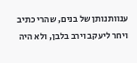ענוותנותן של בנים, שהרי כתיב ויחר ליעקב וירב בלבן, ולא היה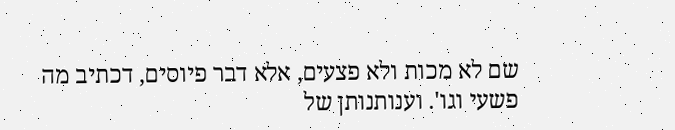שם לא מכות ולא פצעים, אלא דבר פיוסים, דכתיב מה פשעי וגו'. וענותנותן של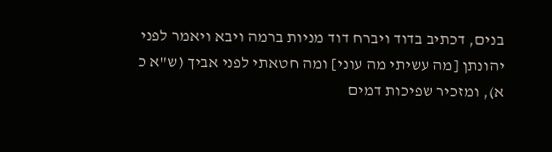בנים, דכתיב בדוד ויברח דוד מניות ברמה ויבא ויאמר לפני יהונתן [מה עשיתי מה עוני] ומה חטאתי לפני אביך (ש"א כ א), ומזכיר שפיכות דמים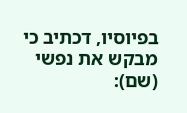בפיוסיו, דכתיב כי מבקש את נפשי (שם):